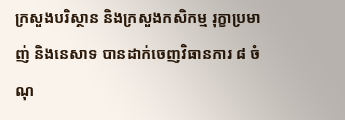ក្រសួងបរិស្ថាន និងក្រសួងកសិកម្ម រុក្ខាប្រមាញ់ និងនេសាទ បានដាក់ចេញវិធានការ ៨ ចំណុ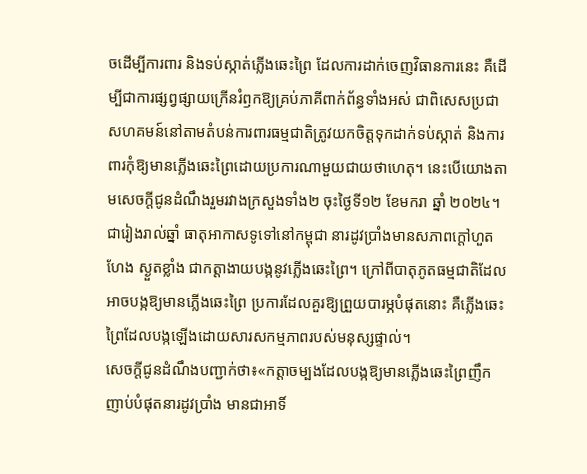ចដើម្បីការពារ និងទប់ស្កាត់ភ្លើងឆេះព្រៃ ដែលការដាក់ចេញវិធានការនេះ គឺដើម្បីជាការផ្សព្វផ្សាយក្រើនរំឭកឱ្យគ្រប់ភាគីពាក់ព័ន្ធទាំងអស់ ជាពិសេសប្រជាសហគមន៍នៅតាមតំបន់ការពារធម្មជាតិត្រូវយកចិត្តទុកដាក់ទប់ស្កាត់ និងការពារកុំឱ្យមានភ្លើងឆេះព្រៃដោយប្រការណាមួយជាយថាហេតុ។ នេះបើយោងតាមសេចក្តីជូនដំណឹងរួមរវាងក្រសួងទាំង២ ចុះថ្ងៃទី១២ ខែមករា ឆ្នាំ ២០២៤។
ជារៀងរាល់ឆ្នាំ ធាតុអាកាសទូទៅនៅកម្ពុជា នារដូវប្រាំងមានសភាពក្ដៅហួតហែង ស្ងួតខ្លាំង ជាកត្តាងាយបង្កនូវភ្លើងឆេះព្រៃ។ ក្រៅពីបាតុភូតធម្មជាតិដែលអាចបង្កឱ្យមានភ្លើងឆេះព្រៃ ប្រការដែលគួរឱ្យព្រួយបារម្ភបំផុតនោះ គឺភ្លើងឆេះព្រៃដែលបង្កឡើងដោយសារសកម្មភាពរបស់មនុស្សផ្ទាល់។
សេចក្តីជូនដំណឹងបញ្ជាក់ថា៖«កត្តាចម្បងដែលបង្កឱ្យមានភ្លើងឆេះព្រៃញឹកញាប់បំផុតនារដូវប្រាំង មានជាអាទិ៍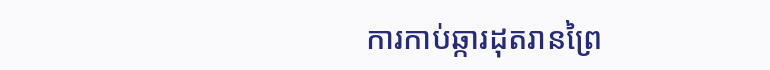ការកាប់ឆ្ការដុតរានព្រៃ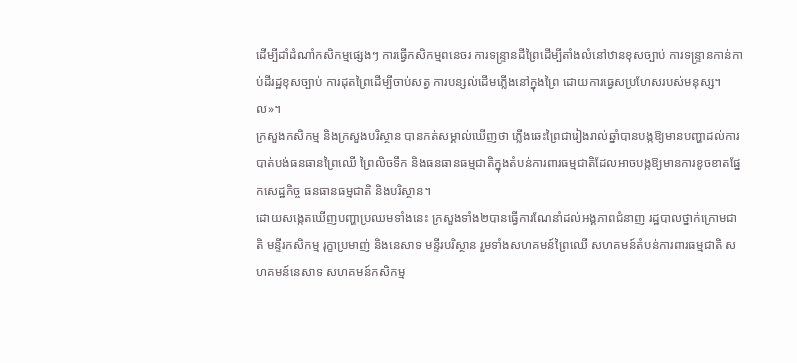ដើម្បីដាំដំណាំកសិកម្មផ្សេងៗ ការធ្វើកសិកម្មពនេចរ ការទន្ទ្រានដីព្រៃដើម្បីតាំងលំនៅឋានខុសច្បាប់ ការទន្ទ្រានកាន់កាប់ដីរដ្ឋខុសច្បាប់ ការដុតព្រៃដើម្បីចាប់សត្វ ការបន្សល់ដើមភ្លើងនៅក្នុងព្រៃ ដោយការធ្វេសប្រហែសរបស់មនុស្ស។ល»។
ក្រសួងកសិកម្ម និងក្រសួងបរិស្ថាន បានកត់សម្គាល់ឃើញថា ភ្លើងឆេះព្រៃជារៀងរាល់ឆ្នាំបានបង្កឱ្យមានបញ្ហាដល់ការបាត់បង់ធនធានព្រៃឈើ ព្រៃលិចទឹក និងធនធានធម្មជាតិក្នុងតំបន់ការពារធម្មជាតិដែលអាចបង្កឱ្យមានការខូចខាតផ្នែកសេដ្ឋកិច្ច ធនធានធម្មជាតិ និងបរិស្ថាន។
ដោយសង្កេតឃើញបញ្ហាប្រឈមទាំងនេះ ក្រសួងទាំង២បានធ្វើការណែនាំដល់អង្គភាពជំនាញ រដ្ឋបាលថ្នាក់ក្រោមជាតិ មន្ទីរកសិកម្ម រុក្ខាប្រមាញ់ និងនេសាទ មន្ទីរបរិស្ថាន រួមទាំងសហគមន៍ព្រៃឈើ សហគមន៍តំបន់ការពារធម្មជាតិ សហគមន៍នេសាទ សហគមន៍កសិកម្ម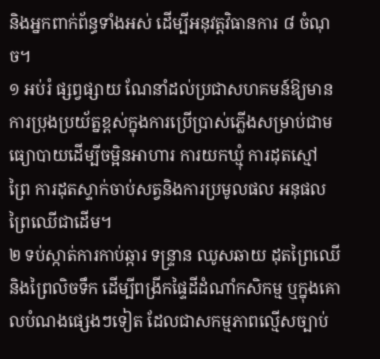និងអ្នកពាក់ព័ន្ធទាំងអស់ ដើម្បីអនុវត្តវិធានការ ៨ ចំណុច។
១ អប់រំ ផ្សព្វផ្សាយ ណែនាំដល់ប្រជាសហគមន៍ឱ្យមានការប្រុងប្រយ័ត្នខ្ពស់ក្នុងការប្រើប្រាស់ភ្លើងសម្រាប់ជាមធ្យោបាយដើម្បីចម្អិនអាហារ ការយកឃ្មុំ ការដុតស្មៅ ព្រៃ ការដុតស្ទាក់ចាប់សត្វនិងការប្រមូលផល អនុផល ព្រៃឈើជាដើម។
២ ទប់ស្កាត់ការកាប់ឆ្ការ ទន្ទ្រាន ឈូសឆាយ ដុតព្រៃឈើ និងព្រៃលិចទឹក ដើម្បីពង្រីកផ្ទៃដីដំណាំកសិកម្ម ឬក្នុងគោលបំណងផ្សេងៗទៀត ដែលជាសកម្មភាពល្មើសច្បាប់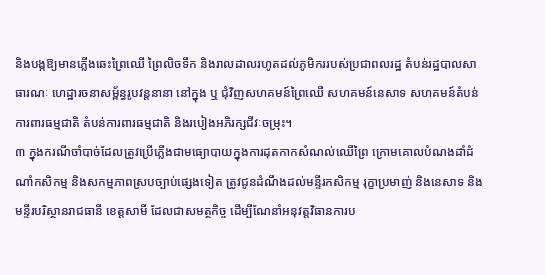និងបង្កឱ្យមានភ្លើងឆេះព្រៃឈើ ព្រៃលិចទឹក និងរាលដាលរហូតដល់ភូមិកររបស់ប្រជាពលរដ្ឋ តំបន់រដ្ឋបាលសាធារណៈ ហេដ្ឋារចនាសម្ព័ន្ធរូបវន្តនានា នៅក្នុង ឬ ជុំវិញសហគមន៍ព្រៃឈើ សហគមន៍នេសាទ សហគមន៍តំបន់ការពារធម្មជាតិ តំបន់ការពារធម្មជាតិ និងរបៀងអភិរក្សជីវៈចម្រុះ។
៣ ក្នុងករណីចាំបាច់ដែលត្រូវប្រើភ្លើងជាមធ្យោបាយក្នុងការដុតកាកសំណល់ឈើព្រៃ ក្រោមគោលបំណងដាំដំណាំកសិកម្ម និងសកម្មភាពស្របច្បាប់ផ្សេងទៀត ត្រូវជូនដំណឹងដល់មន្ទីរកសិកម្ម រុក្ខាប្រមាញ់ និងនេសាទ និងមន្ទីរបរិស្ថានរាជធានី ខេត្តសាមី ដែលជាសមត្ថកិច្ច ដើម្បីណែនាំអនុវត្តវិធានការប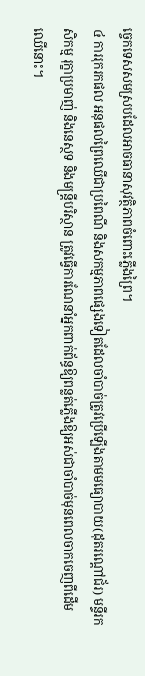ច្ចេកទេសសមស្របដែលអាចធានាសុវត្ថិភាពចំពោះភ្លើងព្រៃ។
៤ ការរុករកផល អនុផលព្រៃឈើជាប្រពៃណី និងសកម្មភាពផ្សេងទៀតដែលចាំបាច់ត្រូវប្រើឡើងតាមមធ្យោបាយ(ដុតរណ្តៅជ័រ) មន្ទីរកសិកម្ម រុក្ខាប្រមាញ់ និងនេស្ថទ និងមន្ត្រីបរិស្ថាន ត្រូវធ្វើការណែនាំអ្នកពាក់ព័ន្ធឱ្យពន្លត់ភ្លើងឱ្យអស់ជាចាំបាច់មុនពេលចាកចេញពីដើមឈើនោះ។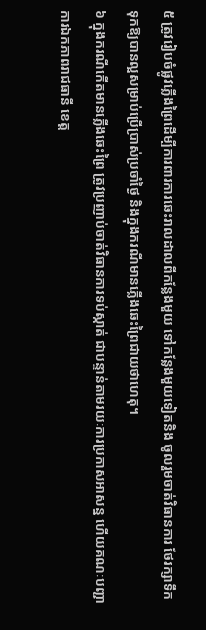៥ ត្រូវរៀបចំផ្លូវភ្លើងព្រៃដើម្បីការពារការឆេះរាលដាលពីកន្លែងមួយ ទៅកន្លែងមួយទៀតនិង ចូលរួមចាត់វិធានការ ថែរក្សាទឹកទុកឱ្យបានល្អសម្រាប់ប្រើប្រាស់ប្រចាំថ្ងៃ និងក្នុងករណីមានភ្លើងឆេះព្រៃជាយថាហេតុ។
៦ ក្នុងករណីកើតមានភ្លើងឆេះព្រៃ ត្រូវប្រញាប់ចាត់វិធានការទប់ស្កាត់ ជាបន្ទាន់តាមរយៈការប្រកាសអាសន្ន ហើយគណៈបញ្ជាការឯកភាពរាជធានី ខេត្ត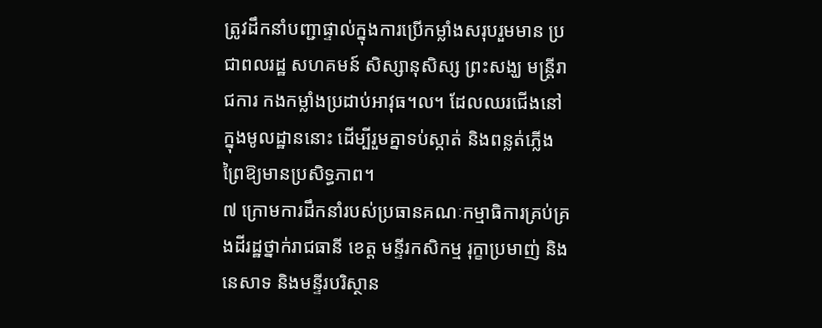ត្រូវដឹកនាំបញ្ជាផ្ទាល់ក្នុងការប្រើកម្លាំងសរុបរួមមាន ប្រជាពលរដ្ឋ សហគមន៍ សិស្សានុសិស្ស ព្រះសង្ឃ មន្ត្រីរាជការ កងកម្លាំងប្រដាប់អាវុធ។ល។ ដែលឈរជើងនៅក្នុងមូលដ្ឋាននោះ ដើម្បីរួមគ្នាទប់ស្កាត់ និងពន្លត់ភ្លើងព្រៃឱ្យមានប្រសិទ្ធភាព។
៧ ក្រោមការដឹកនាំរបស់ប្រធានគណៈកម្មាធិការគ្រប់គ្រងដីរដ្ឋថ្នាក់រាជធានី ខេត្ត មន្ទីរកសិកម្ម រុក្ខាប្រមាញ់ និងនេសាទ និងមន្ទីរបរិស្ថាន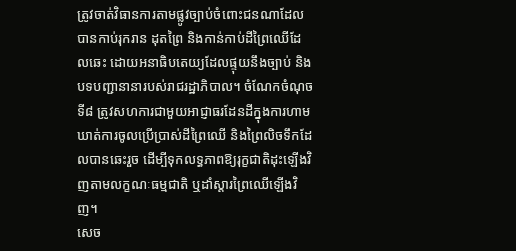ត្រូវចាត់វិធានការតាមផ្លូវច្បាប់ចំពោះជនណាដែលបានកាប់រុករាន ដុតព្រៃ និងកាន់កាប់ដីព្រៃឈើដែលឆេះ ដោយអនាធិបតេយ្យដែលផ្ទុយនឹងច្បាប់ និងបទបញ្ជានានារបស់រាជរដ្ឋាភិបាល។ ចំណែកចំណុចទី៨ ត្រូវសហការជាមួយអាជ្ញាធរដែនដីក្នុងការហាមឃាត់ការចូលប្រើប្រាស់ដីព្រៃឈើ និងព្រៃលិចទឹកដែលបានឆេះរួច ដើម្បីទុកលទ្ធភាពឱ្យរុក្ខជាតិដុះឡើងវិញតាមលក្ខណៈធម្មជាតិ ឬដាំស្តារព្រៃឈើឡើងវិញ។
សេច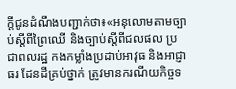ក្តីជូនដំណឹងបញ្ជាក់ថា៖«អនុលោមតាមច្បាប់ស្ដីពីព្រៃឈើ និងច្បាប់ស្តីពីជលផល ប្រជាពលរដ្ឋ កងកម្លាំងប្រដាប់អាវុធ និងអាជ្ញាធរ ដែនដីគ្រប់ថ្នាក់ ត្រូវមានករណីយកិច្ចទ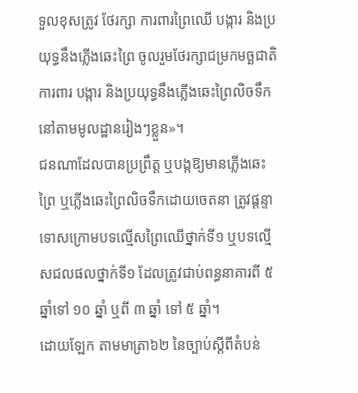ទួលខុសត្រូវ ថែរក្សា ការពារព្រៃឈើ បង្ការ និងប្រយុទ្ធនឹងភ្លើងឆេះព្រៃ ចូលរួមថែរក្សាជម្រកមច្ឆជាតិ ការពារ បង្ការ និងប្រយុទ្ធនឹងភ្លើងឆេះព្រៃលិចទឹក នៅតាមមូលដ្ឋានរៀងៗខ្លួន»។
ជនណាដែលបានប្រព្រឹត្ត ឬបង្កឱ្យមានភ្លើងឆេះព្រៃ ឬភ្លើងឆេះព្រៃលិចទឹកដោយចេតនា ត្រូវផ្ដន្ទាទោសក្រោមបទល្មើសព្រៃឈើថ្នាក់ទី១ ឬបទល្មើសជលផលថ្នាក់ទី១ ដែលត្រូវជាប់ពន្ធនាគារពី ៥ ឆ្នាំទៅ ១០ ឆ្នាំ ឬពី ៣ ឆ្នាំ ទៅ ៥ ឆ្នាំ។
ដោយឡែក តាមមាត្រា៦២ នៃច្បាប់ស្តីពីតំបន់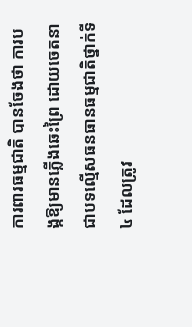ការពារធម្មជាតិ បានចែងថា ការបង្កឱ្យមានភ្លើងឆេះព្រៃ ដោយចេតនា ជាបទល្មើសធនធានធម្មជាតិថ្នាក់ទី៤ ដែលត្រូវ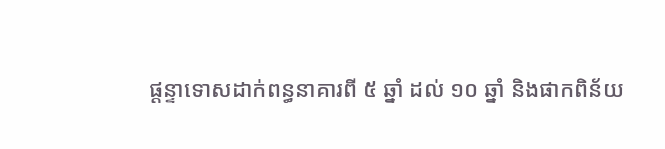ផ្ដន្ទាទោសដាក់ពន្ធនាគារពី ៥ ឆ្នាំ ដល់ ១០ ឆ្នាំ និងផាកពិន័យ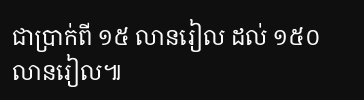ជាប្រាក់ពី ១៥ លានរៀល ដល់ ១៥០ លានរៀល៕